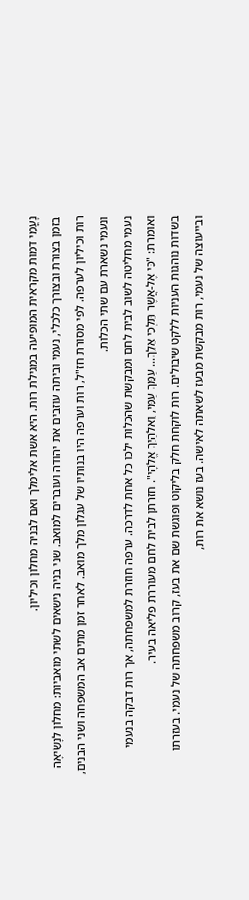נָעֳמִי דמות מקראית המופיעה במגילת רות. היא אשת אלימלך ואם לבּניה מחלון וכיליון.
בזמן בצורת ובצורך כלכלי, נעמי וביתה עוזבים את יהודה ועוברים למואב. שני בניה נישאים לשתי מואביות: מחלון לנָשִׂיאָה רות וכיליון לערפה. לפי מסורת חז"ל, רות וערפה היו בנותיו של עגלון מלך מואב. לאחר זמן מתים אב המשפחה ושני הבנים, ונעמי נשארת עם שתי הכלות.
נעמי מחליטה לשוב לבית לחם ומבקשת שהכלות ילכו כל אחת לדרכה. ערפה חוזרת למשפחתה, אך רות דבקה בנעמי ואומרת: "כִּי אֶל-אֲשֶׁר תֵּלְכִי אֵלֵךְ... עַמֵּךְ עַמִּי, וֵאלֹהַיִךְ אֱלֹהָי". חזרתן לבית לחם מעוררת פליאה בעיר.
בשדות נוהגות העניות ללקט שיבולים. רות לוקחת חלק בליקוט ופוגשת שם את בעז, קרוב משפחתה של נעמי. בעזרתו ובייעוצה של נעמי, רות מבקשת מבעז לשאתה לאישה. בעז נושא את רות,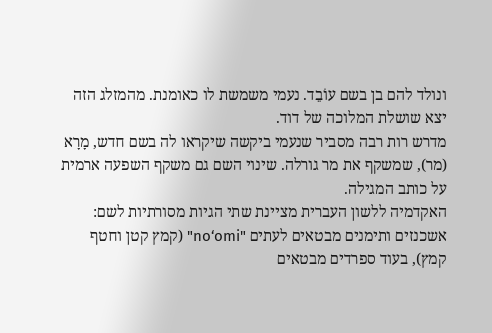ונולד להם בן בשם עוֹבֵד. נעמי משמשת לו כאומנת. מהמזלג הזה יצא שושלת המלוכה של דוד.
מדרש רות רבה מסביר שנעמי ביקשה שיקראו לה בשם חדש, מָרָא (מר), שמשקף את מר גורלה. שינוי השם גם משקף השפעה ארמית על כותב המגילה.
האקדמיה ללשון העברית מציינת שתי הגיות מסורתיות לשם: אשכנזים ותימנים מבטאים לעתים "no‘omi" (קמץ קטן וחטף קמץ), בעוד ספרדים מבטאים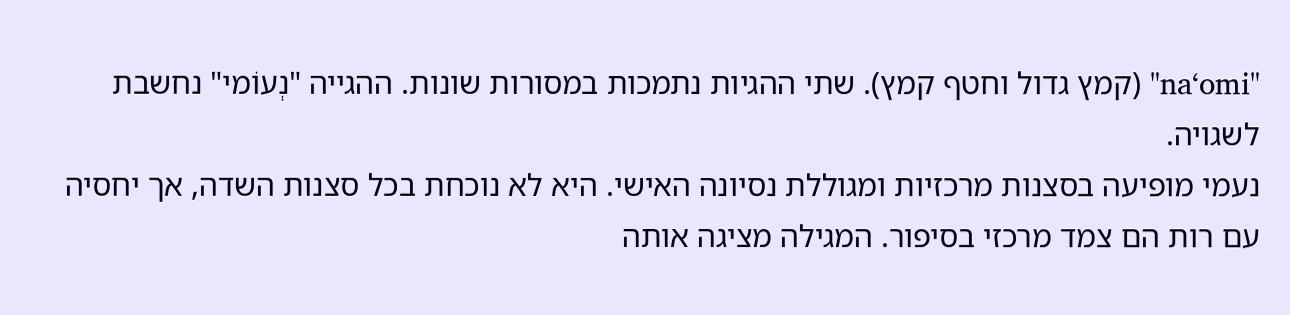"na‘omi" (קמץ גדול וחטף קמץ). שתי ההגיות נתמכות במסורות שונות. ההגייה "נְעוֹמי" נחשבת לשגויה.
נעמי מופיעה בסצנות מרכזיות ומגוללת נסיונה האישי. היא לא נוכחת בכל סצנות השדה, אך יחסיה עם רות הם צמד מרכזי בסיפור. המגילה מציגה אותה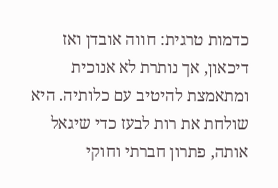כדמות טרגית: חווה אובדן ואז דיכאון, אך נותרת לא אנוכית ומתאמצת להיטיב עם כלותיה. היא שולחת את רות לבעז כדי שיגאל אותה, פתרון חברתי וחוקי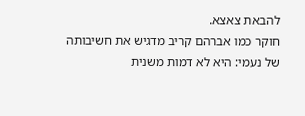להבאת צאצא.
חוקר כמו אברהם קריב מדגיש את חשיבותה של נעמי: היא לא דמות משנית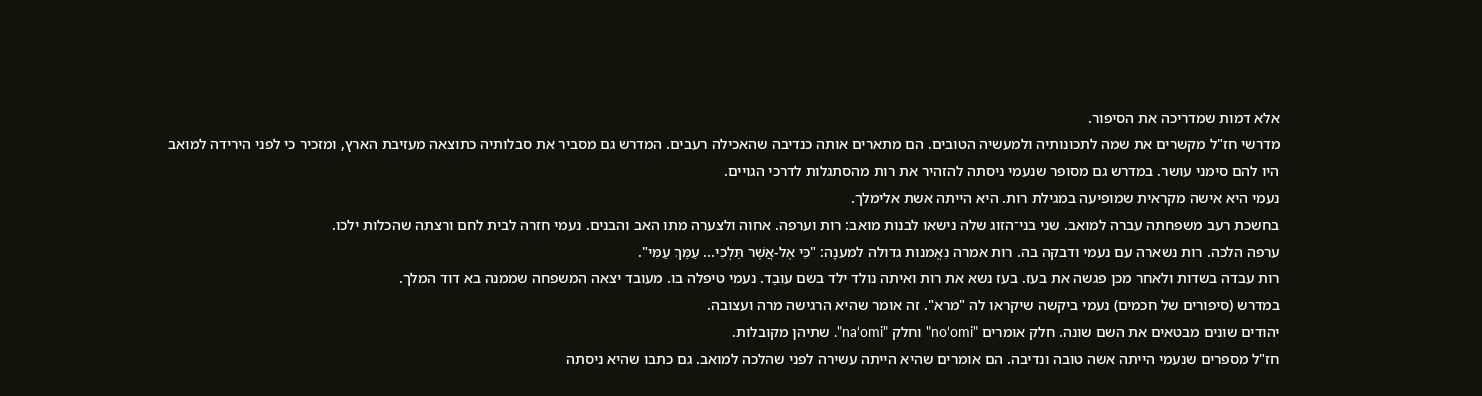אלא דמות שמדריכה את הסיפור.
מדרשי חז"ל מקשרים את שמה לתכונותיה ולמעשיה הטובים. הם מתארים אותה כנדיבה שהאכילה רעבים. המדרש גם מסביר את סבלותיה כתוצאה מעזיבת הארץ, ומזכיר כי לפני הירידה למואב היו להם סימני עושר. במדרש גם מסופר שנעמי ניסתה להזהיר את רות מהסתגלות לדרכי הגויים.
נעמי היא אישה מקראית שמופיעה במגילת רות. היא הייתה אשת אלימלך.
בחשכת רעב משפחתה עברה למואב. שני בני־הזוג שלה נישאו לבנות מואב: רות וערפה. אחוה ולצערה מתו האב והבנים. נעמי חזרה לבית לחם ורצתה שהכלות ילכו.
ערפה הלכה. רות נשארה עם נעמי ודבקה בה. רות אמרה נִאֱמנות גדולה למענָה: "כִּי אֶל-אֲשֶׁר תֵּלְכִי... עַמֵּךְ עַמִּי".
רות עבדה בשדות ולאחר מכן פגשה את בעז. בעז נשא את רות ואיתה נולד ילד בשם עובֵד. נעמי טיפלה בו. מעובד יצאה המשפחה שממנה בא דוד המלך.
במדרש (סיפורים של חכמים) נעמי ביקשה שיקראו לה "מרא". זה אומר שהיא הרגישה מרה ועצובה.
יהודים שונים מבטאים את השם שונה. חלק אומרים "no‘omi" וחלק "na‘omi". שתיהן מקובלות.
חז"ל מספרים שנעמי הייתה אשה טובה ונדיבה. הם אומרים שהיא הייתה עשירה לפני שהלכה למואב. גם כתבו שהיא ניסתה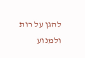להגן על רות ולמנוע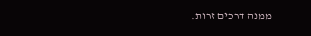ממנה דרכים זרות.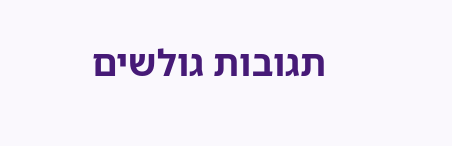תגובות גולשים